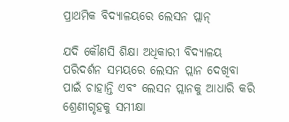ପ୍ରାଥମିକ ବିଦ୍ୟାଳୟରେ ଲେସନ ପ୍ଲାନ୍‌

ଯଦି କୌଣସି ଶିକ୍ଷା ଅଧିକାରୀ ବିଦ୍ୟାଳୟ ପରିଦର୍ଶନ ସମୟରେ ଲେସନ ପ୍ଲାନ ଦେଖିବା ପାଇଁ ଚାହାନ୍ତି ଏବଂ ଲେସନ ପ୍ଲାନକୁ ଆଧାରି କରି ଶ୍ରେଣୀଗୃହକୁ ସମୀକ୍ଷା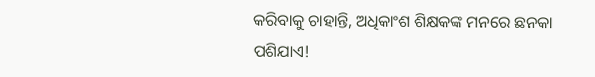କରିବାକୁ ଚାହାନ୍ତି, ଅଧିକାଂଶ ଶିକ୍ଷକଙ୍କ ମନରେ ଛନକା ପଶିଯାଏ!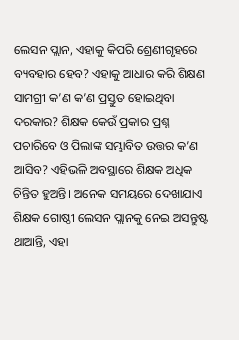ଲେସନ ପ୍ଲାନ, ଏହାକୁ କିପରି ଶ୍ରେଣୀଗୃହରେ ବ୍ୟବହାର ହେବ? ଏହାକୁ ଆଧାର କରି ଶିକ୍ଷଣ ସାମଗ୍ରୀ କ’ଣ କ’ଣ ପ୍ରସ୍ତୁତ ହୋଇଥିବା ଦରକାର? ଶିକ୍ଷକ କେଉଁ ପ୍ରକାର ପ୍ରଶ୍ନ ପଚାରିବେ ଓ ପିଲାଙ୍କ ସମ୍ଭାବିତ ଉତ୍ତର କ’ଣ ଆସିବ? ଏହିଭଳି ଅବସ୍ଥାରେ ଶିକ୍ଷକ ଅଧିକ ଚିନ୍ତିତ ହୁଅନ୍ତି। ଅନେକ ସମୟରେ ଦେଖାଯାଏ ଶିକ୍ଷକ ଗୋଷ୍ଠୀ ଲେସନ ପ୍ଲାନକୁ ନେଇ ଅସନ୍ତୁଷ୍ଟ ଥାଆନ୍ତି, ଏହା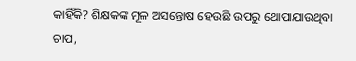କାହିଁକି? ଶିକ୍ଷକଙ୍କ ମୂଳ ଅସନ୍ତୋଷ ହେଉଛି ଉପରୁ ଥୋପାଯାଉଥିବା ଚାପ,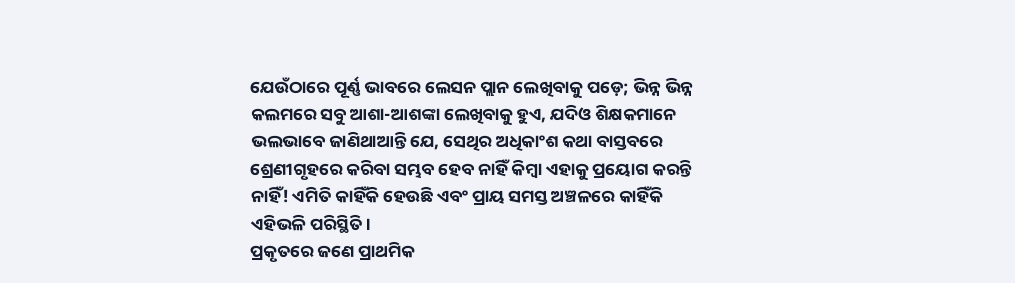ଯେଉଁଠାରେ ପୂର୍ଣ୍ଣ ଭାବରେ ଲେସନ ପ୍ଲାନ ଲେଖିବାକୁ ପଡ଼େ; ଭିନ୍ନ ଭିନ୍ନ କଲମରେ ସବୁ ଆଶା-ଆଶଙ୍କା ଲେଖିବାକୁ ହୁଏ, ଯଦିଓ ଶିକ୍ଷକମାନେ ଭଲଭାବେ ଜାଣିଥାଆନ୍ତି ଯେ, ସେଥିର ଅଧିକାଂଶ କଥା ବାସ୍ତବରେ ଶ୍ରେଣୀଗୃହରେ କରିବା ସମ୍ଭବ ହେବ ନାହିଁ କିମ୍ବା ଏହାକୁ ପ୍ରୟୋଗ କରନ୍ତି ନାହିଁ! ଏମିତି କାହିଁକି ହେଉଛି ଏବଂ ପ୍ରାୟ ସମସ୍ତ ଅଞ୍ଚଳରେ କାହିଁକି ଏହିଭଳି ପରିସ୍ଥିତି।
ପ୍ରକୃତରେ ଜଣେ ପ୍ରାଥମିକ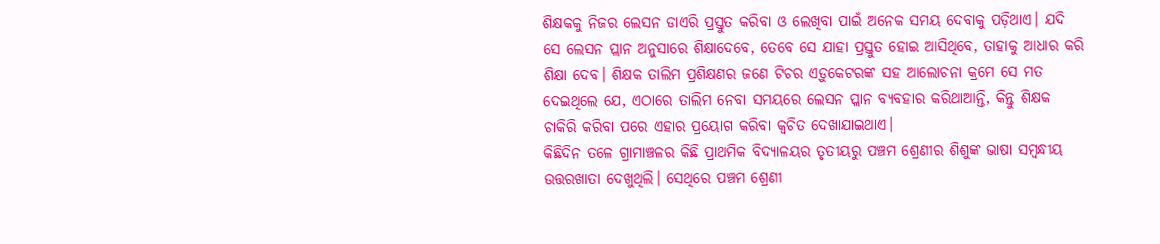ଶିକ୍ଷକକୁ ନିଜର ଲେସନ ଡାଏରି ପ୍ରସ୍ତୁତ କରିବା ଓ ଲେଖିବା ପାଇଁ ଅନେକ ସମୟ ଦେବାକୁ ପଡ଼ିଥାଏ। ଯଦି ସେ ଲେସନ ପ୍ଲାନ ଅନୁସାରେ ଶିକ୍ଷାଦେବେ, ତେବେ ସେ ଯାହା ପ୍ରସ୍ତୁତ ହୋଇ ଆସିଥିବେ, ତାହାକୁ ଆଧାର କରି ଶିକ୍ଷା ଦେବ। ଶିକ୍ଷକ ତାଲିମ ପ୍ରଶିକ୍ଷଣର ଜଣେ ଟିଚର ଏଡ଼ୁକେଟରଙ୍କ ସହ ଆଲୋଚନା କ୍ରମେ ସେ ମତ ଦେଇଥିଲେ ଯେ, ଏଠାରେ ତାଲିମ ନେବା ସମୟରେ ଲେସନ ପ୍ଲାନ ବ୍ୟବହାର କରିଥାଆନ୍ତି, କିନ୍ତୁ ଶିକ୍ଷକ ଚାକିରି କରିବା ପରେ ଏହାର ପ୍ରୟୋଗ କରିବା କ୍ୱଚିତ ଦେଖାଯାଇଥାଏ।
କିଛିଦିନ ତଳେ ଗ୍ରାମାଞ୍ଚଳର କିଛି ପ୍ରାଥମିକ ବିଦ୍ୟାଳୟର ତୃତୀୟରୁ ପଞ୍ଚମ ଶ୍ରେଣୀର ଶିଶୁଙ୍କ ଭାଷା ସମ୍ବନ୍ଧୀୟ ଉତ୍ତରଖାତା ଦେଖୁଥିଲି। ସେଥିରେ ପଞ୍ଚମ ଶ୍ରେଣୀ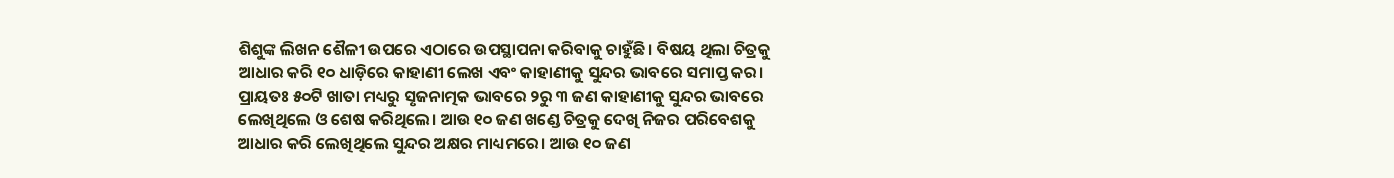ଶିଶୁଙ୍କ ଲିଖନ ଶୈଳୀ ଉପରେ ଏଠାରେ ଉପସ୍ଥାପନା କରିବାକୁ ଚାହୁଁଛି। ବିଷୟ ଥିଲା ଚିତ୍ରକୁ ଆଧାର କରି ୧୦ ଧାଡ଼ିରେ କାହାଣୀ ଲେଖ ଏବଂ କାହାଣୀକୁ ସୁନ୍ଦର ଭାବରେ ସମାପ୍ତ କର। ପ୍ରାୟତଃ ୫୦ଟି ଖାତା ମଧ୍ୟରୁ ସୃଜନାତ୍ମକ ଭାବରେ ୨ରୁ ୩ ଜଣ କାହାଣୀକୁ ସୁନ୍ଦର ଭାବରେ ଲେଖିଥିଲେ ଓ ଶେଷ କରିଥିଲେ। ଆଉ ୧୦ ଜଣ ଖଣ୍ଡେ ଚିତ୍ରକୁ ଦେଖି ନିଜର ପରିବେଶକୁ ଆଧାର କରି ଲେଖିଥିଲେ ସୁନ୍ଦର ଅକ୍ଷର ମାଧ୍ୟମରେ। ଆଉ ୧୦ ଜଣ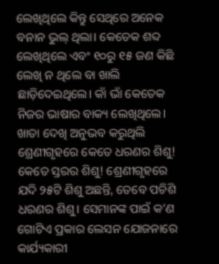ଲେଖିଥିଲେ କିନ୍ତୁ ସେଥିରେ ଅନେକ ବନାନ ଭୁଲ୍‌ ଥିଲା। କେତେକ ଶବ୍ଦ ଲେଖିଥିଲେ ଏବଂ ୧୦ରୁ ୧୫ ଜଣ କିଛି ଲେଖି ନ ଥିଲେ ବା ଖାଲି ଛାଡ଼ିଦେଇଥିଲେ। କାଁ ଭାଁ କେତେକ ନିଜର ଭାଷାର ବାକ୍ୟ ଲେଖିଥିଲେ।
ଖାତା ଦେଖି ଅନୁଭବ କରୁଥିଲି ଶ୍ରେଣୀଗୃହରେ କେତେ ଧରଣର ଶିଶୁ! କେତେ ସ୍ତରର ଶିଶୁ! ଶ୍ରେଣୀଗୃହରେ ଯଦି ୨୫ଟି ଶିଶୁ ଅଛନ୍ତି, ତେବେ ପଚିଶି ଧରଣର ଶିଶୁ। ସେମାନଙ୍କ ପାଇଁ କ’ଣ ଗୋଟିଏ ପ୍ରକାର ଲେସନ ଯୋଜନାରେ କାର୍ଯ୍ୟକାରୀ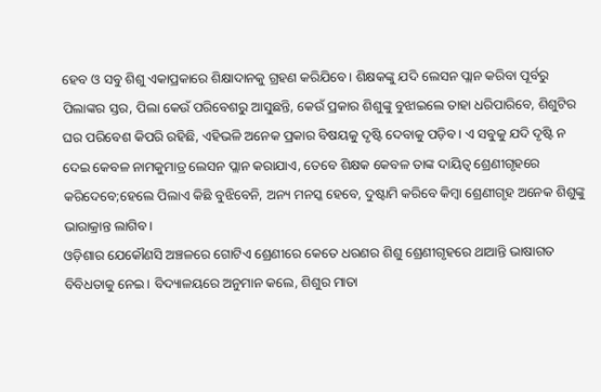ହେବ ଓ ସବୁ ଶିଶୁ ଏକାପ୍ରକାରେ ଶିକ୍ଷାଦାନକୁ ଗ୍ରହଣ କରିଯିବେ। ଶିକ୍ଷକଙ୍କୁ ଯଦି ଲେସନ ପ୍ଲାନ କରିବା ପୂର୍ବରୁ ପିଲାଙ୍କର ସ୍ତର, ପିଲା କେଉଁ ପରିବେଶରୁ ଆସୁଛନ୍ତି, କେଉଁ ପ୍ରକାର ଶିଶୁଙ୍କୁ ବୁଝାଇଲେ ତାହା ଧରିପାରିବେ, ଶିଶୁଟିର ଘର ପରିବେଶ କିପରି ରହିଛି, ଏହିଭଳି ଅନେକ ପ୍ରକାର ବିଷୟକୁ ଦୃଷ୍ଟି ଦେବାକୁ ପଡ଼ିବ। ଏ ସବୁକୁ ଯଦି ଦୃଷ୍ଟି ନ ଦେଇ କେବଳ ନାମକୁମାତ୍ର ଲେସନ ପ୍ଲାନ କରାଯାଏ, ତେବେ ଶିକ୍ଷକ କେବଳ ତାଙ୍କ ଦାୟିତ୍ୱ ଶ୍ରେଣୀଗୃହରେ କରିଦେବେ;ହେଲେ ପିଲାଏ କିଛି ବୁଝିବେନି, ଅନ୍ୟ ମନସ୍କ ହେବେ, ଦୁଷ୍ଟାମି କରିବେ କିମ୍ବା ଶ୍ରେଣୀଗୃହ ଅନେକ ଶିଶୁଙ୍କୁ ଭାରାକ୍ରାନ୍ତ ଲାଗିବ।
ଓଡ଼ିଶାର ଯେକୌଣସି ଅଞ୍ଚଳରେ ଗୋଟିଏ ଶ୍ରେଣୀରେ କେତେ ଧରଣର ଶିଶୁ ଶ୍ରେଣୀଗୃହରେ ଥାଆନ୍ତି ଭାଷାଗତ ବିବିଧତାକୁ ନେଇ। ବିଦ୍ୟାଳୟରେ ଅନୁମାନ କଲେ, ଶିଶୁର ମାତା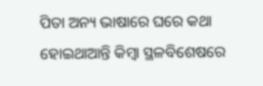ପିତା ଅନ୍ୟ ଭାଷାରେ ଘରେ କଥା ହୋଇଥାଆନ୍ତି କିମ୍ବା ସ୍ଥଳବିଶେଷରେ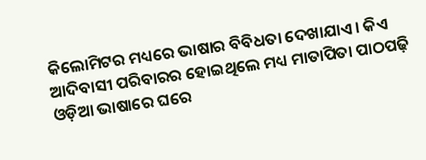କିଲୋମିଟର ମଧ୍ୟରେ ଭାଷାର ବିବିଧତା ଦେଖାଯାଏ। କିଏ ଆଦିବାସୀ ପରିବାରର ହୋଇଥିଲେ ମଧ୍ୟ ମାତାପିତା ପାଠପଢ଼ି ଓଡ଼ିଆ ଭାଷାରେ ଘରେ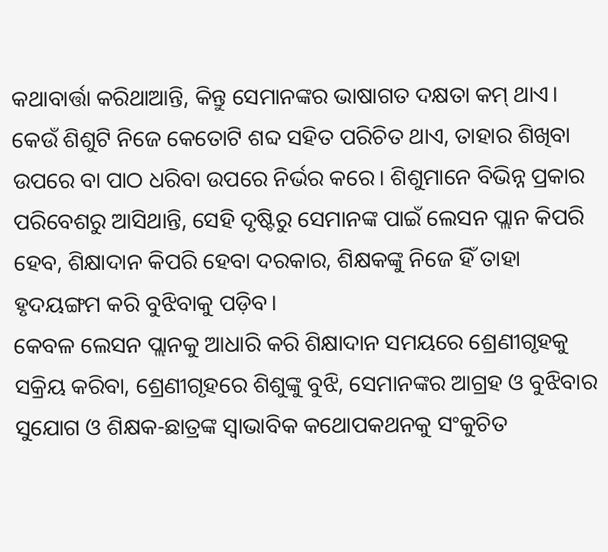କଥାବାର୍ତ୍ତା କରିଥାଆନ୍ତି, କିନ୍ତୁ ସେମାନଙ୍କର ଭାଷାଗତ ଦକ୍ଷତା କମ୍‌ ଥାଏ। କେଉଁ ଶିଶୁଟି ନିଜେ କେତୋଟି ଶବ୍ଦ ସହିତ ପରିଚିତ ଥାଏ, ତାହାର ଶିଖିବା ଉପରେ ବା ପାଠ ଧରିବା ଉପରେ ନିର୍ଭର କରେ। ଶିଶୁମାନେ ବିଭିନ୍ନ ପ୍ରକାର ପରିବେଶରୁ ଆସିଥାନ୍ତି, ସେହି ଦୃଷ୍ଟିରୁ ସେମାନଙ୍କ ପାଇଁ ଲେସନ ପ୍ଲାନ କିପରି ହେବ, ଶିକ୍ଷାଦାନ କିପରି ହେବା ଦରକାର, ଶିକ୍ଷକଙ୍କୁ ନିଜେ ହିଁ ତାହା ହୃଦୟଙ୍ଗମ କରି ବୁଝିବାକୁ ପଡ଼ିବ।
କେବଳ ଲେସନ ପ୍ଲାନକୁ ଆଧାରି କରି ଶିକ୍ଷାଦାନ ସମୟରେ ଶ୍ରେଣୀଗୃହକୁ ସକ୍ରିୟ କରିବା, ଶ୍ରେଣୀଗୃହରେ ଶିଶୁଙ୍କୁ ବୁଝି, ସେମାନଙ୍କର ଆଗ୍ରହ ଓ ବୁଝିବାର ସୁଯୋଗ ଓ ଶିକ୍ଷକ-ଛାତ୍ରଙ୍କ ସ୍ବାଭାବିକ କଥୋପକଥନକୁ ସଂକୁଚିତ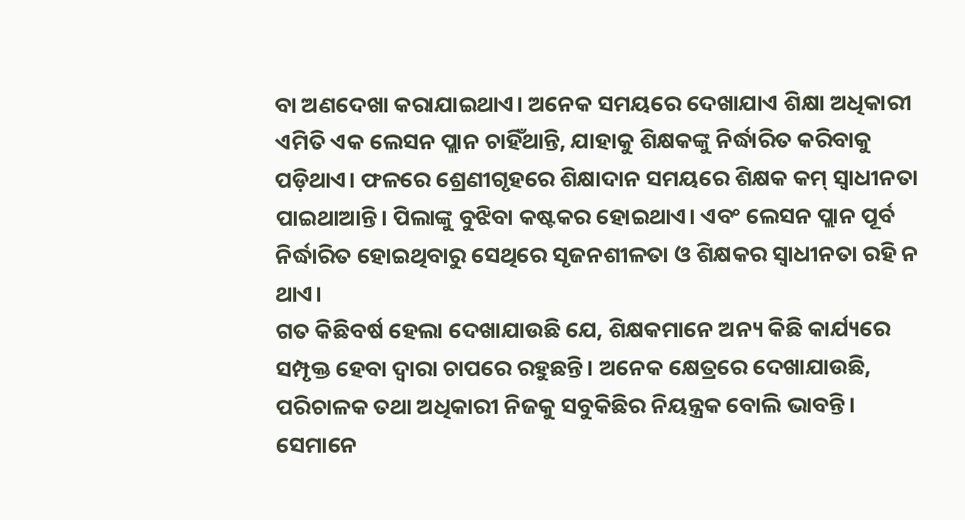ବା ଅଣଦେଖା କରାଯାଇଥାଏ। ଅନେକ ସମୟରେ ଦେଖାଯାଏ ଶିକ୍ଷା ଅଧିକାରୀ ଏମିତି ଏକ ଲେସନ ପ୍ଲାନ ଚାହିଁଥାନ୍ତି, ଯାହାକୁ ଶିକ୍ଷକଙ୍କୁ ନିର୍ଦ୍ଧାରିତ କରିବାକୁ ପଡ଼ିଥାଏ। ଫଳରେ ଶ୍ରେଣୀଗୃହରେ ଶିକ୍ଷାଦାନ ସମୟରେ ଶିକ୍ଷକ କମ୍‌ ସ୍ବାଧୀନତା ପାଇଥାଆନ୍ତି। ପିଲାଙ୍କୁ ବୁଝିବା କଷ୍ଟକର ହୋଇଥାଏ। ଏବଂ ଲେସନ ପ୍ଲାନ ପୂର୍ବ ନିର୍ଦ୍ଧାରିତ ହୋଇଥିବାରୁ ସେଥିରେ ସୃଜନଶୀଳତା ଓ ଶିକ୍ଷକର ସ୍ବାଧୀନତା ରହି ନ ଥାଏ।
ଗତ କିଛିବର୍ଷ ହେଲା ଦେଖାଯାଉଛି ଯେ, ଶିକ୍ଷକମାନେ ଅନ୍ୟ କିଛି କାର୍ଯ୍ୟରେ ସମ୍ପୃକ୍ତ ହେବା ଦ୍ୱାରା ଚାପରେ ରହୁଛନ୍ତି। ଅନେକ କ୍ଷେତ୍ରରେ ଦେଖାଯାଉଛି, ପରିଚାଳକ ତଥା ଅଧିକାରୀ ନିଜକୁ ସବୁକିଛିର ନିୟନ୍ତ୍ରକ ବୋଲି ଭାବନ୍ତି। ସେମାନେ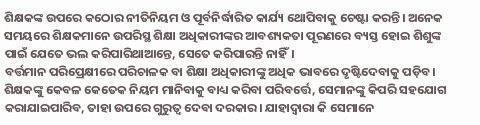ଶିକ୍ଷକଙ୍କ ଉପରେ କଠୋର ନୀତିନିୟମ ଓ ପୂର୍ବନିର୍ଦ୍ଧାରିତ କାର୍ଯ୍ୟ ଥୋପିବାକୁ ଚେଷ୍ଟା କରନ୍ତି। ଅନେକ ସମୟରେ ଶିକ୍ଷକମାନେ ଉପରିସ୍ଥ ଶିକ୍ଷା ଅଧିକାରୀଙ୍କର ଆବଶ୍ୟକତା ପୂରଣରେ ବ୍ୟସ୍ତ ହୋଇ ଶିଶୁଙ୍କ ପାଇଁ ଯେତେ ଭଲ କରିପାରିଥାଆନ୍ତେ, ସେତେ କରିପାରନ୍ତି ନାହିଁ।
ବର୍ତ୍ତମାନ ପରିପ୍ରେକ୍ଷୀରେ ପରିଚାଳକ ବା ଶିକ୍ଷା ଅଧିକାରୀଙ୍କୁ ଅଧିକ ଭାବରେ ଦୃଷ୍ଟିଦେବାକୁ ପଡ଼ିବ। ଶିକ୍ଷକଙ୍କୁ କେବଳ କେତେକ ନିୟମ ମାନିବାକୁ ବାଧ୍ୟ କରିବା ପରିବର୍ତ୍ତେ, ସେମାନଙ୍କୁ କିପରି ସହଯୋଗ କରାଯାଇପାରିବ, ତାହା ଉପରେ ଗୁରୁତ୍ୱ ଦେବା ଦରକାର। ଯାହାଦ୍ୱାରା କି ସେମାନେ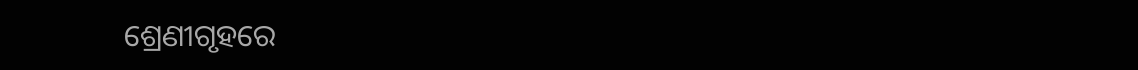ଶ୍ରେଣୀଗୃହରେ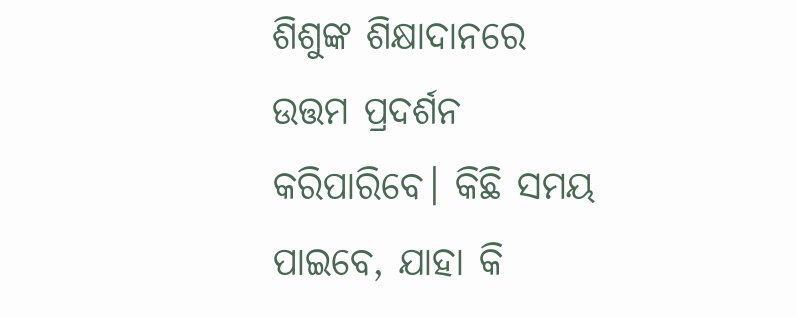ଶିଶୁଙ୍କ ଶିକ୍ଷାଦାନରେ ଉତ୍ତମ ପ୍ରଦର୍ଶନ କରିପାରିବେ। କିଛି ସମୟ ପାଇବେ, ଯାହା କି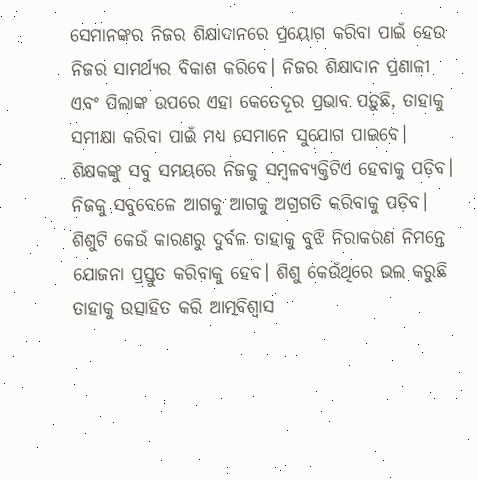ସେମାନଙ୍କର ନିଜର ଶିକ୍ଷାଦାନରେ ପ୍ରୟୋଗ କରିବା ପାଇଁ ହେଉ ନିଜର ସାମର୍ଥ୍ୟର ବିକାଶ କରିବେ। ନିଜର ଶିକ୍ଷାଦାନ ପ୍ରଣାଳୀ ଏବଂ ପିଲାଙ୍କ ଉପରେ ଏହା କେତେଦୂର ପ୍ରଭାବ ପଡ଼ୁଛି, ତାହାକୁ ସମୀକ୍ଷା କରିବା ପାଇଁ ମଧ୍ୟ ସେମାନେ ସୁଯୋଗ ପାଇବେ।
ଶିକ୍ଷକଙ୍କୁ ସବୁ ସମୟରେ ନିଜକୁ ସମ୍ବଳବ୍ୟକ୍ତିଟିଏ ହେବାକୁ ପଡ଼ିବ। ନିଜକୁ ସବୁବେଳେ ଆଗକୁ ଆଗକୁ ଅଗ୍ରଗତି କରିବାକୁ ପଡ଼ିବ। ଶିଶୁଟି କେଉଁ କାରଣରୁ ଦୁର୍ବଳ ତାହାକୁ ବୁଝି ନିରାକରଣ ନିମନ୍ତେ ଯୋଜନା ପ୍ରସ୍ତୁତ କରିବାକୁ ହେବ। ଶିଶୁ କେଉଁଥିରେ ଭଲ କରୁଛି ତାହାକୁ ଉତ୍ସାହିତ କରି ଆତ୍ମବିଶ୍ୱାସ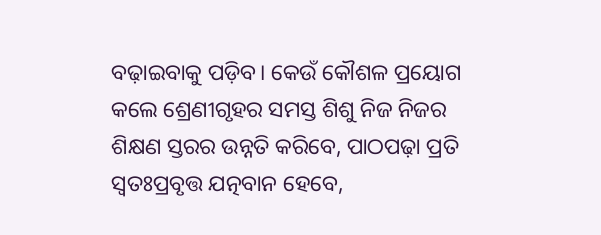ବଢ଼ାଇବାକୁ ପଡ଼ିବ। କେଉଁ କୌଶଳ ପ୍ରୟୋଗ କଲେ ଶ୍ରେଣୀଗୃହର ସମସ୍ତ ଶିଶୁ ନିଜ ନିଜର ଶିକ୍ଷଣ ସ୍ତରର ଉନ୍ନତି କରିବେ, ପାଠପଢ଼ା ପ୍ରତି ସ୍ବତଃପ୍ରବୃତ୍ତ ଯତ୍ନବାନ ହେବେ,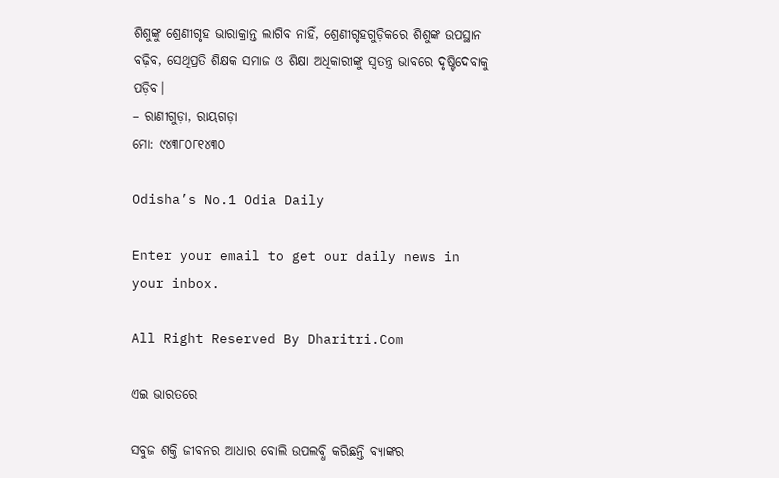ଶିଶୁଙ୍କୁ ଶ୍ରେଣୀଗୃହ ଭାରାକ୍ରାନ୍ତ ଲାଗିବ ନାହିଁ, ଶ୍ରେଣୀଗୃହଗୁଡ଼ିକରେ ଶିଶୁଙ୍କ ଉପସ୍ଥାନ ବଢ଼ିବ, ସେଥିପ୍ରତି ଶିକ୍ଷକ ସମାଜ ଓ ଶିକ୍ଷା ଅଧିକାରୀଙ୍କୁ ସ୍ବତନ୍ତ୍ର ଭାବରେ ଦୃଷ୍ଟିଦେବାକୁ ପଡ଼ିବ।
– ରାଣୀଗୁଡ଼ା, ରାୟଗଡ଼ା
ମୋ: ୯୪୩୮୦୮୧୪୩୦

Odisha’s No.1 Odia Daily

Enter your email to get our daily news in your inbox.

All Right Reserved By Dharitri.Com

ଏଇ ଭାରତରେ

ସବୁଜ ଶକ୍ତି ଜୀବନର ଆଧାର ବୋଲି ଉପଲବ୍ଧି କରିଛନ୍ତି ବ୍ୟାଙ୍କର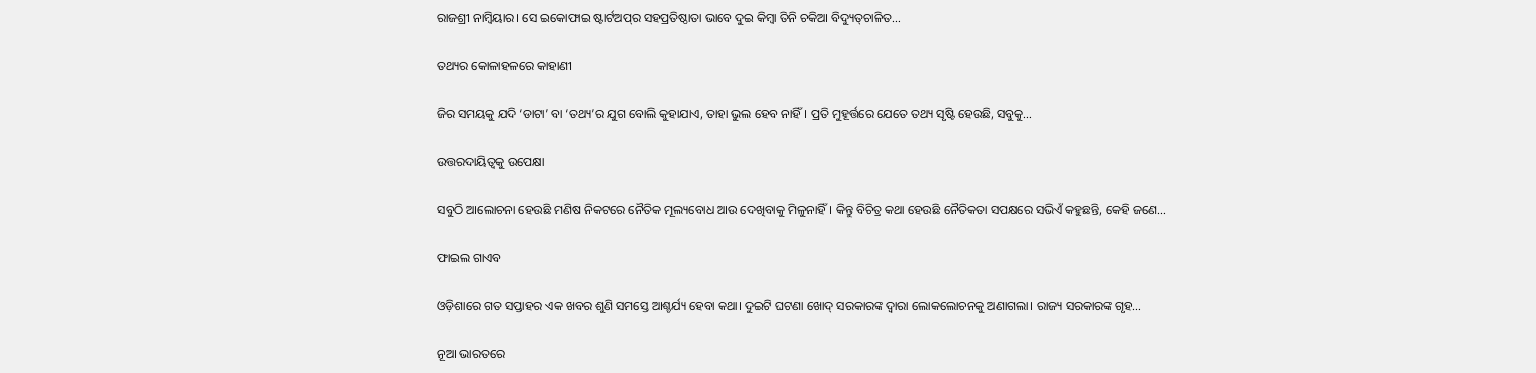ରାଜଶ୍ରୀ ନାମ୍ବିୟାର। ସେ ଇକୋଫାଇ ଷ୍ଟାର୍ଟଅପ୍‌ର ସହପ୍ରତିଷ୍ଠାତା ଭାବେ ଦୁଇ କିମ୍ବା ତିନି ଚକିଆ ବିଦ୍ୟୁତ୍‌ଚାଳିତ…

ତଥ୍ୟର କୋଳାହଳରେ କାହାଣୀ

ଜିର ସମୟକୁ ଯଦି ‘ଡାଟା’ ବା ‘ତଥ୍ୟ’ର ଯୁଗ ବୋଲି କୁହାଯାଏ, ତାହା ଭୁଲ ହେବ ନାହିଁ। ପ୍ରତି ମୁହୂର୍ତ୍ତରେ ଯେତେ ତଥ୍ୟ ସୃଷ୍ଟି ହେଉଛି, ସବୁକୁ…

ଉତ୍ତରଦାୟିତ୍ୱକୁ ଉପେକ୍ଷା

ସବୁଠି ଆଲୋଚନା ହେଉଛି ମଣିଷ ନିକଟରେ ନୈତିକ ମୂଲ୍ୟବୋଧ ଆଉ ଦେଖିବାକୁ ମିଳୁନାହିଁ। କିନ୍ତୁ ବିଚିତ୍ର କଥା ହେଉଛି ନୈତିକତା ସପକ୍ଷରେ ସଭିଏଁ କହୁଛନ୍ତି, କେହି ଜଣେ…

ଫାଇଲ ଗାଏବ

ଓଡ଼ିଶାରେ ଗତ ସପ୍ତାହର ଏକ ଖବର ଶୁଣି ସମସ୍ତେ ଆଶ୍ଚର୍ଯ୍ୟ ହେବା କଥା। ଦୁଇଟି ଘଟଣା ଖୋଦ୍‌ ସରକାରଙ୍କ ଦ୍ୱାରା ଲୋକଲୋଚନକୁ ଅଣାଗଲା। ରାଜ୍ୟ ସରକାରଙ୍କ ଗୃହ…

ନୂଆ ଭାରତରେ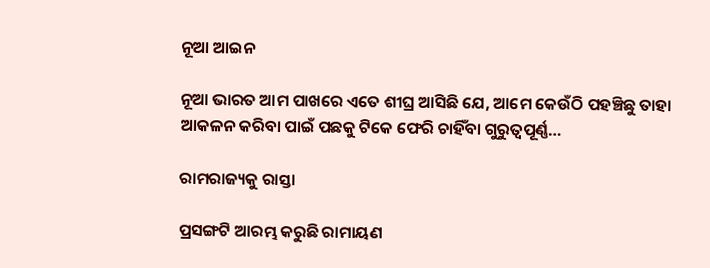ନୂଆ ଆଇନ

ନୂଆ ଭାରତ ଆମ ପାଖରେ ଏତେ ଶୀଘ୍ର ଆସିଛି ଯେ, ଆମେ କେଉଁଠି ପହଞ୍ଚିଛୁ ତାହା ଆକଳନ କରିବା ପାଇଁ ପଛକୁ ଟିକେ ଫେରି ଚାହିଁବା ଗୁରୁତ୍ୱପୂର୍ଣ୍ଣ…

ରାମରାଜ୍ୟକୁ ରାସ୍ତା

ପ୍ରସଙ୍ଗଟି ଆରମ୍ଭ କରୁଛି ରାମାୟଣ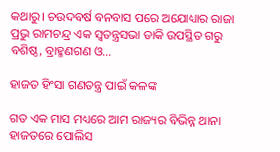କଥାରୁ। ଚଉଦବର୍ଷ ବନବାସ ପରେ ଅଯୋଧ୍ୟାର ରାଜା ପ୍ରଭୁ ରାମଚନ୍ଦ୍ର ଏକ ସ୍ବତନ୍ତ୍ରସଭା ଡାକି ଉପସ୍ଥିତ ଗରୁ ବଶିଷ୍ଠ, ବ୍ରାହ୍ମଣଗଣ ଓ…

ହାଜତ ହିଂସା ଗଣତନ୍ତ୍ର ପାଇଁ କଳଙ୍କ

ଗତ ଏକ ମାସ ମଧ୍ୟରେ ଆମ ରାଜ୍ୟର ବିଭିନ୍ନ ଥାନା ହାଜତରେ ପୋଲିସ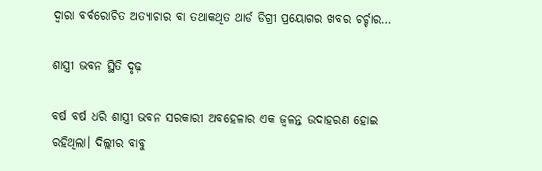ଦ୍ୱାରା ବର୍ବରୋଚିତ ଅତ୍ୟାଚାର ବା ତଥାକଥିତ ଥାର୍ଡ ଡିଗ୍ରୀ ପ୍ରୟୋଗର ଖବର ଚର୍ଚ୍ଚାର…

ଶାସ୍ତ୍ରୀ ଭବନ ସ୍ଥିତି ଦୃଢ଼

ବର୍ଷ ବର୍ଷ ଧରି ଶାସ୍ତ୍ରୀ ଭବନ ସରକାରୀ ଅବହେଳାର ଏକ ଜ୍ୱଳନ୍ତ ଉଦାହରଣ ହୋଇ ରହିଥିଲା। ଦିଲ୍ଲୀର ବାବୁ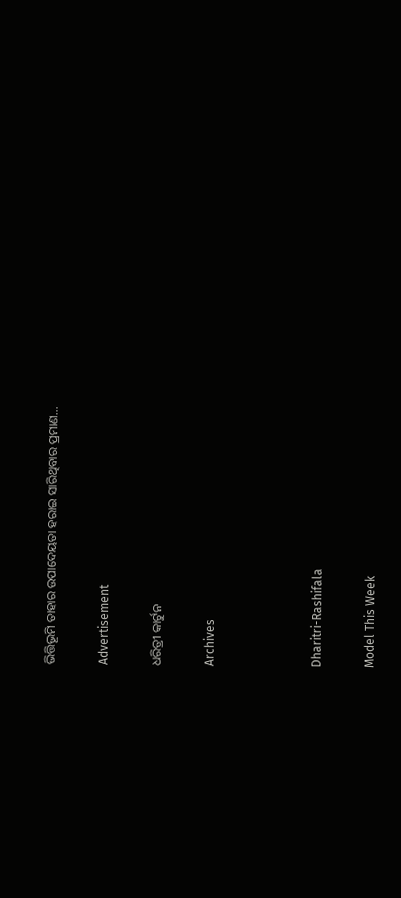ଭିତ୍ତିଭୂମି ତାହାର ଉପାଦେୟତା ହରାଇ ସାରିଥିବାର ପ୍ରମାଣ…

Advertisement

ଧରିତ୍ରୀ କାର୍ଟୁନ

Archives



Dharitri-Rashifala

Model This Week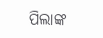ପିଲାଙ୍କ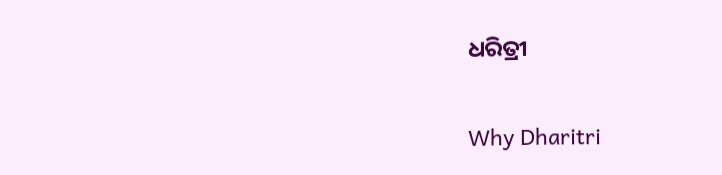ଧରିତ୍ରୀ

Why Dharitri